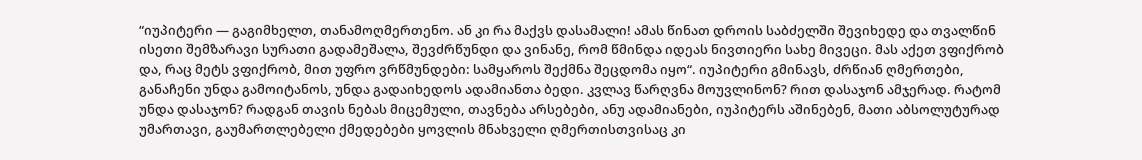“იუპიტერი — გაგიმხელთ, თანამოღმერთენო. ან კი რა მაქვს დასამალი! ამას წინათ დროის საბძელში შევიხედე და თვალწინ ისეთი შემზარავი სურათი გადამეშალა, შევძრწუნდი და ვინანე, რომ წმინდა იდეას ნივთიერი სახე მივეცი. მას აქეთ ვფიქრობ და, რაც მეტს ვფიქრობ, მით უფრო ვრწმუნდები: სამყაროს შექმნა შეცდომა იყო“. იუპიტერი გმინავს, ძრწიან ღმერთები, განაჩენი უნდა გამოიტანოს, უნდა გადაიხედოს ადამიანთა ბედი. კვლავ წარღვნა მოუვლინონ? რით დასაჯონ ამჯერად. რატომ უნდა დასაჯონ? რადგან თავის ნებას მიცემული, თავნება არსებები, ანუ ადამიანები, იუპიტერს აშინებენ, მათი აბსოლუტურად უმართავი, გაუმართლებელი ქმედებები ყოვლის მნახველი ღმერთისთვისაც კი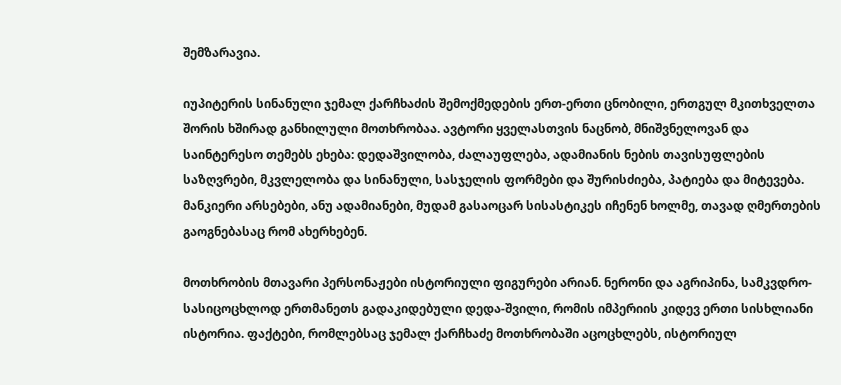შემზარავია.

იუპიტერის სინანული ჯემალ ქარჩხაძის შემოქმედების ერთ-ერთი ცნობილი, ერთგულ მკითხველთა შორის ხშირად განხილული მოთხრობაა. ავტორი ყველასთვის ნაცნობ, მნიშვნელოვან და საინტერესო თემებს ეხება: დედაშვილობა, ძალაუფლება, ადამიანის ნების თავისუფლების საზღვრები, მკვლელობა და სინანული, სასჯელის ფორმები და შურისძიება, პატიება და მიტევება. მანკიერი არსებები, ანუ ადამიანები, მუდამ გასაოცარ სისასტიკეს იჩენენ ხოლმე, თავად ღმერთების გაოგნებასაც რომ ახერხებენ.

მოთხრობის მთავარი პერსონაჟები ისტორიული ფიგურები არიან. ნერონი და აგრიპინა, სამკვდრო-სასიცოცხლოდ ერთმანეთს გადაკიდებული დედა-შვილი, რომის იმპერიის კიდევ ერთი სისხლიანი ისტორია. ფაქტები, რომლებსაც ჯემალ ქარჩხაძე მოთხრობაში აცოცხლებს, ისტორიულ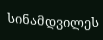სინამდვილეს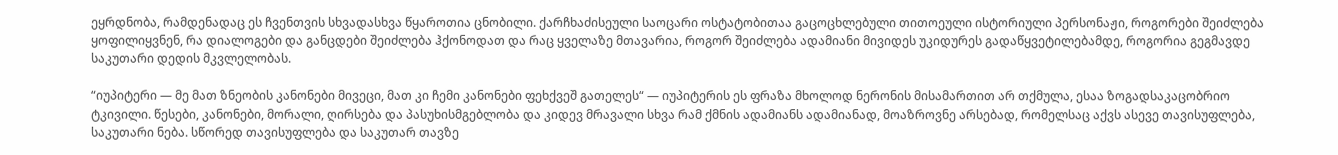ეყრდნობა, რამდენადაც ეს ჩვენთვის სხვადასხვა წყაროთია ცნობილი. ქარჩხაძისეული საოცარი ოსტატობითაა გაცოცხლებული თითოეული ისტორიული პერსონაჟი, როგორები შეიძლება ყოფილიყვნენ, რა დიალოგები და განცდები შეიძლება ჰქონოდათ და რაც ყველაზე მთავარია, როგორ შეიძლება ადამიანი მივიდეს უკიდურეს გადაწყვეტილებამდე, როგორია გეგმავდე საკუთარი დედის მკვლელობას.

“იუპიტერი — მე მათ ზნეობის კანონები მივეცი, მათ კი ჩემი კანონები ფეხქვეშ გათელეს“ — იუპიტერის ეს ფრაზა მხოლოდ ნერონის მისამართით არ თქმულა, ესაა ზოგადსაკაცობრიო ტკივილი. წესები, კანონები, მორალი, ღირსება და პასუხისმგებლობა და კიდევ მრავალი სხვა რამ ქმნის ადამიანს ადამიანად, მოაზროვნე არსებად, რომელსაც აქვს ასევე თავისუფლება, საკუთარი ნება. სწორედ თავისუფლება და საკუთარ თავზე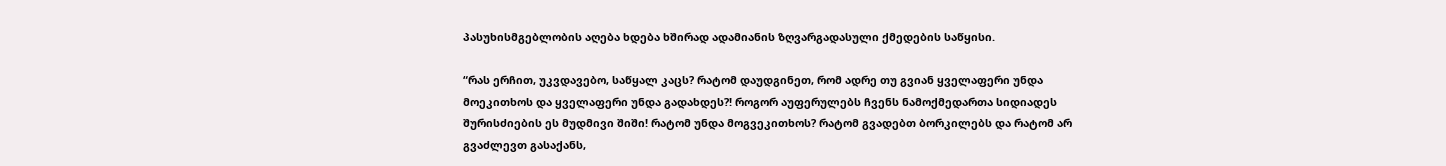პასუხისმგებლობის აღება ხდება ხშირად ადამიანის ზღვარგადასული ქმედების საწყისი.

“რას ერჩით, უკვდავებო, საწყალ კაცს? რატომ დაუდგინეთ, რომ ადრე თუ გვიან ყველაფერი უნდა მოეკითხოს და ყველაფერი უნდა გადახდეს?! როგორ აუფერულებს ჩვენს ნამოქმედართა სიდიადეს შურისძიების ეს მუდმივი შიში! რატომ უნდა მოგვეკითხოს? რატომ გვადებთ ბორკილებს და რატომ არ გვაძლევთ გასაქანს,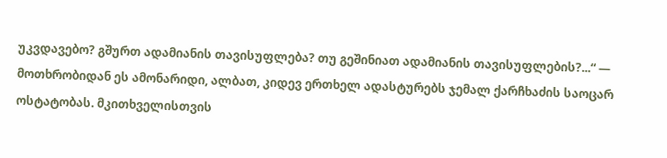უკვდავებო? გშურთ ადამიანის თავისუფლება? თუ გეშინიათ ადამიანის თავისუფლების?...“ — მოთხრობიდან ეს ამონარიდი, ალბათ, კიდევ ერთხელ ადასტურებს ჯემალ ქარჩხაძის საოცარ ოსტატობას. მკითხველისთვის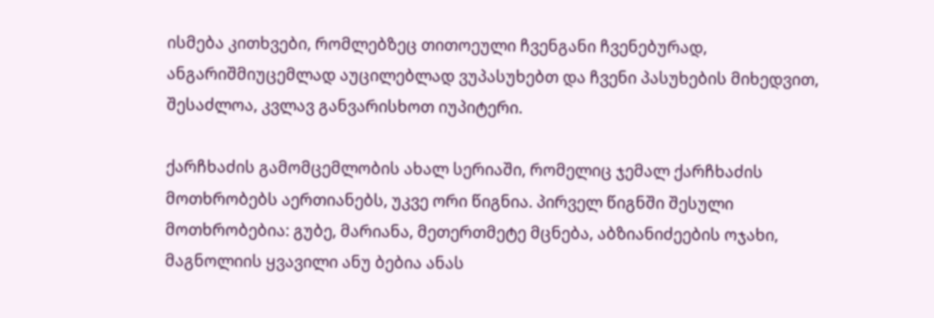ისმება კითხვები, რომლებზეც თითოეული ჩვენგანი ჩვენებურად, ანგარიშმიუცემლად აუცილებლად ვუპასუხებთ და ჩვენი პასუხების მიხედვით, შესაძლოა, კვლავ განვარისხოთ იუპიტერი.

ქარჩხაძის გამომცემლობის ახალ სერიაში, რომელიც ჯემალ ქარჩხაძის მოთხრობებს აერთიანებს, უკვე ორი წიგნია. პირველ წიგნში შესული მოთხრობებია: გუბე, მარიანა, მეთერთმეტე მცნება, აბზიანიძეების ოჯახი, მაგნოლიის ყვავილი ანუ ბებია ანას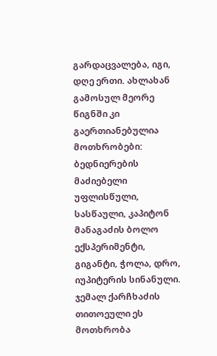გარდაცვალება, იგი, დღე ერთი. ახლახან გამოსულ მეორე წიგნში კი გაერთიანებულია მოთხრობები: ბედნიერების მაძიებელი უფლისწული, სასწაული, კაპიტონ მანაგაძის ბოლო ექსპერიმენტი, გიგანტი, ჭოლა, დრო, იუპიტერის სინანული. ჯემალ ქარჩხაძის თითოეული ეს მოთხრობა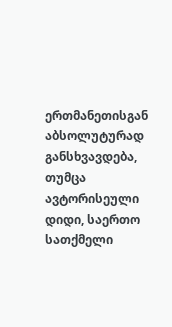ერთმანეთისგან აბსოლუტურად განსხვავდება, თუმცა ავტორისეული დიდი, საერთო სათქმელი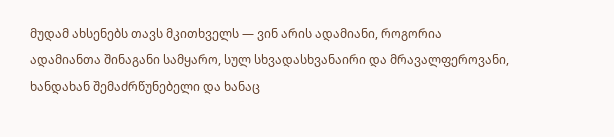მუდამ ახსენებს თავს მკითხველს — ვინ არის ადამიანი, როგორია ადამიანთა შინაგანი სამყარო, სულ სხვადასხვანაირი და მრავალფეროვანი, ხანდახან შემაძრწუნებელი და ხანაც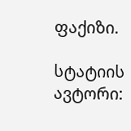ფაქიზი.

სტატიის ავტორი: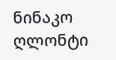ნინაკო ღლონტი